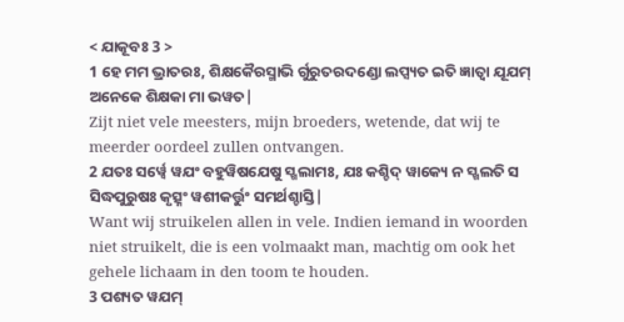< ଯାକୂବଃ 3 >
1 ହେ ମମ ଭ୍ରାତରଃ, ଶିକ୍ଷକୈରସ୍ମାଭି ର୍ଗୁରୁତରଦଣ୍ଡୋ ଲପ୍ସ୍ୟତ ଇତି ଜ୍ଞାତ୍ୱା ଯୂଯମ୍ ଅନେକେ ଶିକ୍ଷକା ମା ଭୱତ|
Zijt niet vele meesters, mijn broeders, wetende, dat wij te meerder oordeel zullen ontvangen.
2 ଯତଃ ସର୍ୱ୍ୱେ ୱଯଂ ବହୁୱିଷଯେଷୁ ସ୍ଖଲାମଃ, ଯଃ କଶ୍ଚିଦ୍ ୱାକ୍ୟେ ନ ସ୍ଖଲତି ସ ସିଦ୍ଧପୁରୁଷଃ କୃତ୍ସ୍ନଂ ୱଶୀକର୍ତ୍ତୁଂ ସମର୍ଥଶ୍ଚାସ୍ତି|
Want wij struikelen allen in vele. Indien iemand in woorden niet struikelt, die is een volmaakt man, machtig om ook het gehele lichaam in den toom te houden.
3 ପଶ୍ୟତ ୱଯମ୍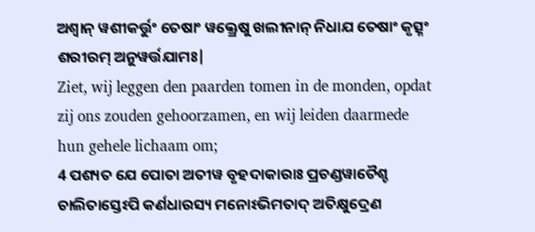ଅଶ୍ୱାନ୍ ୱଶୀକର୍ତ୍ତୁଂ ତେଷାଂ ୱକ୍ତ୍ରେଷୁ ଖଲୀନାନ୍ ନିଧାଯ ତେଷାଂ କୃତ୍ସ୍ନଂ ଶରୀରମ୍ ଅନୁୱର୍ତ୍ତଯାମଃ|
Ziet, wij leggen den paarden tomen in de monden, opdat zij ons zouden gehoorzamen, en wij leiden daarmede hun gehele lichaam om;
4 ପଶ୍ୟତ ଯେ ପୋତା ଅତୀୱ ବୃହଦାକାରାଃ ପ୍ରଚଣ୍ଡୱାତୈଶ୍ଚ ଚାଲିତାସ୍ତେଽପି କର୍ଣଧାରସ୍ୟ ମନୋଽଭିମତାଦ୍ ଅତିକ୍ଷୁଦ୍ରେଣ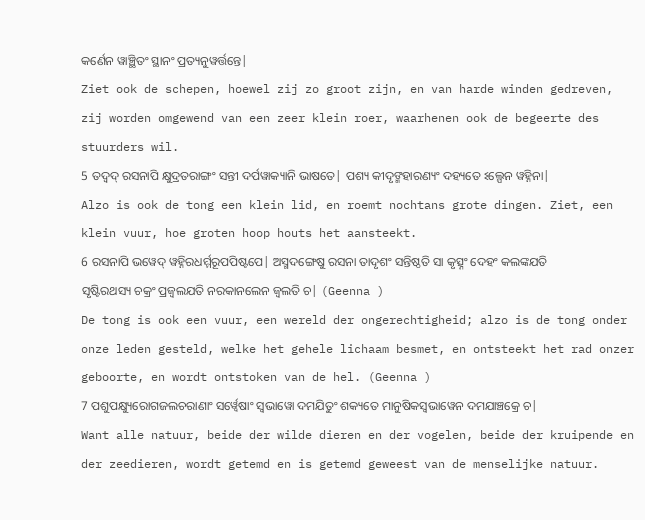କର୍ଣେନ ୱାଞ୍ଛିତଂ ସ୍ଥାନଂ ପ୍ରତ୍ୟନୁୱର୍ତ୍ତନ୍ତେ|
Ziet ook de schepen, hoewel zij zo groot zijn, en van harde winden gedreven, zij worden omgewend van een zeer klein roer, waarhenen ook de begeerte des stuurders wil.
5 ତଦ୍ୱଦ୍ ରସନାପି କ୍ଷୁଦ୍ରତରାଙ୍ଗଂ ସନ୍ତୀ ଦର୍ପୱାକ୍ୟାନି ଭାଷତେ| ପଶ୍ୟ କୀଦୃଙ୍ମହାରଣ୍ୟଂ ଦହ୍ୟତେ ଽଲ୍ପେନ ୱହ୍ନିନା|
Alzo is ook de tong een klein lid, en roemt nochtans grote dingen. Ziet, een klein vuur, hoe groten hoop houts het aansteekt.
6 ରସନାପି ଭୱେଦ୍ ୱହ୍ନିରଧର୍ମ୍ମରୂପପିଷ୍ଟପେ| ଅସ୍ମଦଙ୍ଗେଷୁ ରସନା ତାଦୃଶଂ ସନ୍ତିଷ୍ଠତି ସା କୃତ୍ସ୍ନଂ ଦେହଂ କଲଙ୍କଯତି ସୃଷ୍ଟିରଥସ୍ୟ ଚକ୍ରଂ ପ୍ରଜ୍ୱଲଯତି ନରକାନଲେନ ଜ୍ୱଲତି ଚ| (Geenna )
De tong is ook een vuur, een wereld der ongerechtigheid; alzo is de tong onder onze leden gesteld, welke het gehele lichaam besmet, en ontsteekt het rad onzer geboorte, en wordt ontstoken van de hel. (Geenna )
7 ପଶୁପକ୍ଷ୍ୟୁରୋଗଜଲଚରାଣାଂ ସର୍ୱ୍ୱେଷାଂ ସ୍ୱଭାୱୋ ଦମଯିତୁଂ ଶକ୍ୟତେ ମାନୁଷିକସ୍ୱଭାୱେନ ଦମଯାଞ୍ଚକ୍ରେ ଚ|
Want alle natuur, beide der wilde dieren en der vogelen, beide der kruipende en der zeedieren, wordt getemd en is getemd geweest van de menselijke natuur.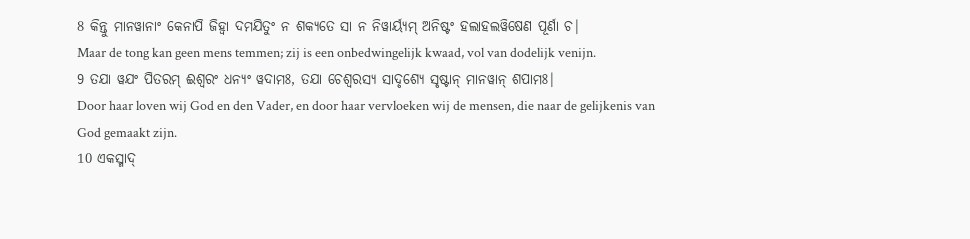8 କିନ୍ତୁ ମାନୱାନାଂ କେନାପି ଜିହ୍ୱା ଦମଯିତୁଂ ନ ଶକ୍ୟତେ ସା ନ ନିୱାର୍ୟ୍ୟମ୍ ଅନିଷ୍ଟଂ ହଲାହଲୱିଷେଣ ପୂର୍ଣା ଚ|
Maar de tong kan geen mens temmen; zij is een onbedwingelijk kwaad, vol van dodelijk venijn.
9 ତଯା ୱଯଂ ପିତରମ୍ ଈଶ୍ୱରଂ ଧନ୍ୟଂ ୱଦାମଃ, ତଯା ଚେଶ୍ୱରସ୍ୟ ସାଦୃଶ୍ୟେ ସୃଷ୍ଟାନ୍ ମାନୱାନ୍ ଶପାମଃ|
Door haar loven wij God en den Vader, en door haar vervloeken wij de mensen, die naar de gelijkenis van God gemaakt zijn.
10 ଏକସ୍ମାଦ୍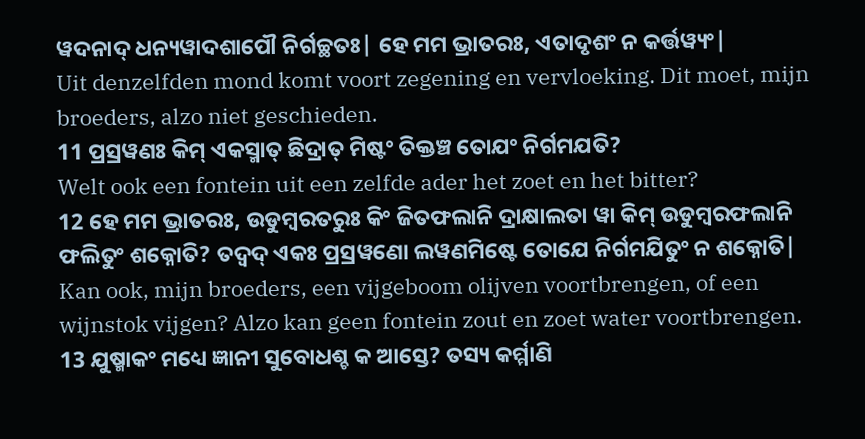ୱଦନାଦ୍ ଧନ୍ୟୱାଦଶାପୌ ନିର୍ଗଚ୍ଛତଃ| ହେ ମମ ଭ୍ରାତରଃ, ଏତାଦୃଶଂ ନ କର୍ତ୍ତୱ୍ୟଂ|
Uit denzelfden mond komt voort zegening en vervloeking. Dit moet, mijn broeders, alzo niet geschieden.
11 ପ୍ରସ୍ରୱଣଃ କିମ୍ ଏକସ୍ମାତ୍ ଛିଦ୍ରାତ୍ ମିଷ୍ଟଂ ତିକ୍ତଞ୍ଚ ତୋଯଂ ନିର୍ଗମଯତି?
Welt ook een fontein uit een zelfde ader het zoet en het bitter?
12 ହେ ମମ ଭ୍ରାତରଃ, ଉଡୁମ୍ବରତରୁଃ କିଂ ଜିତଫଲାନି ଦ୍ରାକ୍ଷାଲତା ୱା କିମ୍ ଉଡୁମ୍ବରଫଲାନି ଫଲିତୁଂ ଶକ୍ନୋତି? ତଦ୍ୱଦ୍ ଏକଃ ପ୍ରସ୍ରୱଣୋ ଲୱଣମିଷ୍ଟେ ତୋଯେ ନିର୍ଗମଯିତୁଂ ନ ଶକ୍ନୋତି|
Kan ook, mijn broeders, een vijgeboom olijven voortbrengen, of een wijnstok vijgen? Alzo kan geen fontein zout en zoet water voortbrengen.
13 ଯୁଷ୍ମାକଂ ମଧ୍ୟେ ଜ୍ଞାନୀ ସୁବୋଧଶ୍ଚ କ ଆସ୍ତେ? ତସ୍ୟ କର୍ମ୍ମାଣି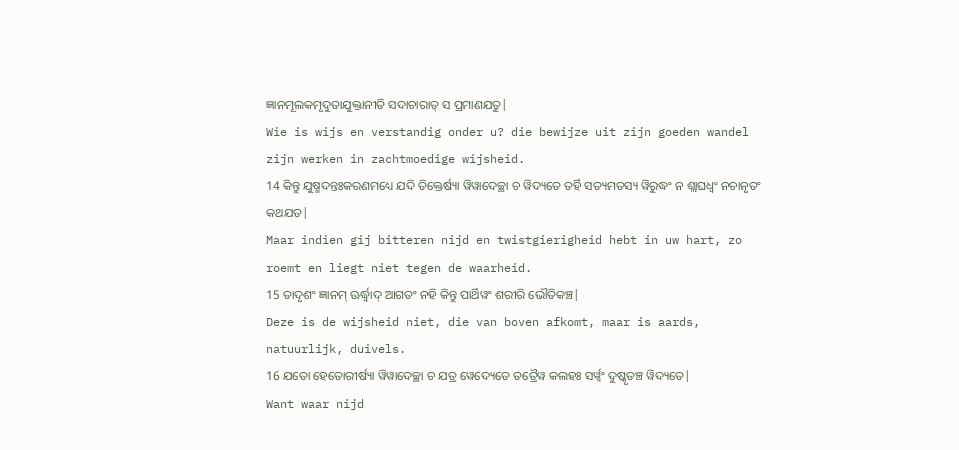ଜ୍ଞାନମୂଲକମୃଦୁତାଯୁକ୍ତାନୀତି ସଦାଚାରାତ୍ ସ ପ୍ରମାଣଯତୁ|
Wie is wijs en verstandig onder u? die bewijze uit zijn goeden wandel zijn werken in zachtmoedige wijsheid.
14 କିନ୍ତୁ ଯୁଷ୍ମଦନ୍ତଃକରଣମଧ୍ୟେ ଯଦି ତିକ୍ତେର୍ଷ୍ୟା ୱିୱାଦେଚ୍ଛା ଚ ୱିଦ୍ୟତେ ତର୍ହି ସତ୍ୟମତସ୍ୟ ୱିରୁଦ୍ଧଂ ନ ଶ୍ଲାଘଧ୍ୱଂ ନଚାନୃତଂ କଥଯତ|
Maar indien gij bitteren nijd en twistgierigheid hebt in uw hart, zo roemt en liegt niet tegen de waarheid.
15 ତାଦୃଶଂ ଜ୍ଞାନମ୍ ଊର୍ଦ୍ଧ୍ୱାଦ୍ ଆଗତଂ ନହି କିନ୍ତୁ ପାର୍ଥିୱଂ ଶରୀରି ଭୌତିକଞ୍ଚ|
Deze is de wijsheid niet, die van boven afkomt, maar is aards, natuurlijk, duivels.
16 ଯତୋ ହେତୋରୀର୍ଷ୍ୟା ୱିୱାଦେଚ୍ଛା ଚ ଯତ୍ର ୱେଦ୍ୟେତେ ତତ୍ରୈୱ କଲହଃ ସର୍ୱ୍ୱଂ ଦୁଷ୍କୃତଞ୍ଚ ୱିଦ୍ୟତେ|
Want waar nijd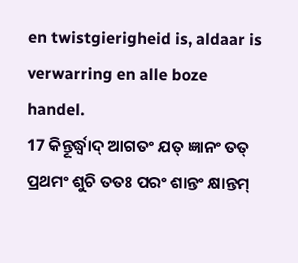en twistgierigheid is, aldaar is verwarring en alle boze handel.
17 କିନ୍ତୂର୍ଦ୍ଧ୍ୱାଦ୍ ଆଗତଂ ଯତ୍ ଜ୍ଞାନଂ ତତ୍ ପ୍ରଥମଂ ଶୁଚି ତତଃ ପରଂ ଶାନ୍ତଂ କ୍ଷାନ୍ତମ୍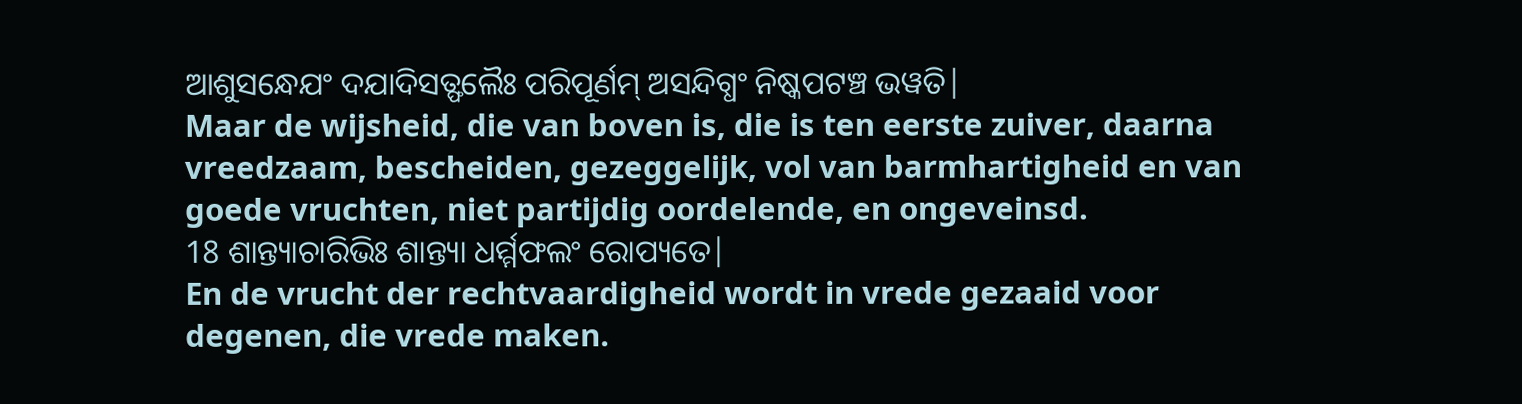ଆଶୁସନ୍ଧେଯଂ ଦଯାଦିସତ୍ଫଲୈଃ ପରିପୂର୍ଣମ୍ ଅସନ୍ଦିଗ୍ଧଂ ନିଷ୍କପଟଞ୍ଚ ଭୱତି|
Maar de wijsheid, die van boven is, die is ten eerste zuiver, daarna vreedzaam, bescheiden, gezeggelijk, vol van barmhartigheid en van goede vruchten, niet partijdig oordelende, en ongeveinsd.
18 ଶାନ୍ତ୍ୟାଚାରିଭିଃ ଶାନ୍ତ୍ୟା ଧର୍ମ୍ମଫଲଂ ରୋପ୍ୟତେ|
En de vrucht der rechtvaardigheid wordt in vrede gezaaid voor degenen, die vrede maken.